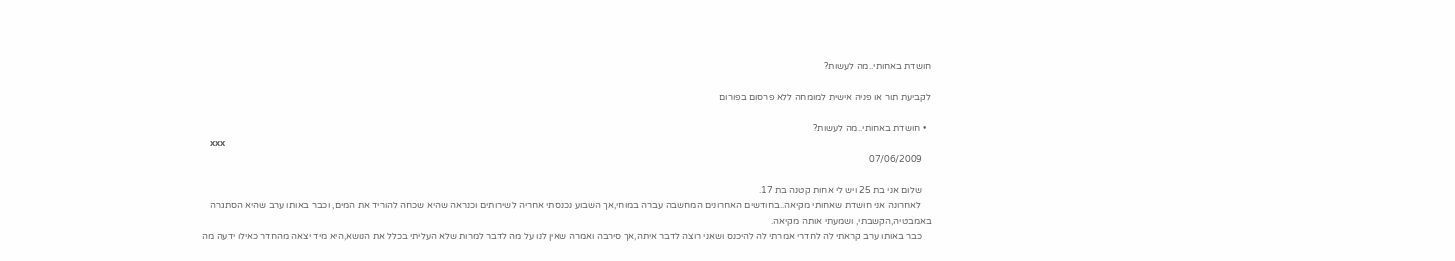חושדת באחותי..מה לעשות?

לקביעת תור או פניה אישית למומחה ללא פרסום בפורום

  • חושדת באחותי..מה לעשות?
    xxx
    07/06/2009

    שלום אני בת 25 ויש לי אחות קטנה בת 17.
    לאחרונה אני חושדת שאחותי מקיאה..בחודשים האחרונים המחשבה עברה במוחי,אך השבוע נכנסתי אחריה לשירותים וכנראה שהיא שכחה להוריד את המים, וכבר באותו ערב שהיא הסתגרה באמבטיה,הקשבתי, ושמעתי אותה מקיאה.
    כבר באותו ערב קראתי לה לחדרי אמרתי לה להיכנס ושאני רוצה לדבר איתה,אך סירבה ואמרה שאין לנו על מה לדבר למרות שלא העליתי בכלל את הנושא,היא מיד יצאה מהחדר כאילו ידעה מה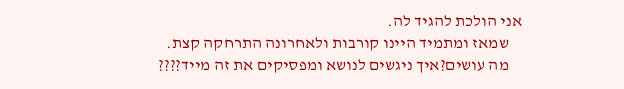אני הולכת להגיד לה.
    שמאז ומתמיד היינו קורבות ולאחרונה התרחקה קצת.
    מה עושים?איך ניגשים לנושא ומפסיקים את זה מייד????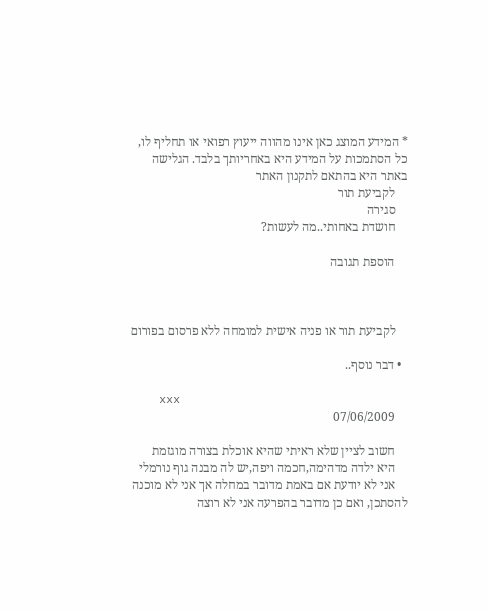* המידע המוצג כאן אינו מהווה ייעוץ רפואי או תחליף לו, כל הסתמכות על המידע היא באחריותך בלבד. הגלישה באתר היא בהתאם לתקנון האתר
    לקביעת תור
    סגירה
    חושדת באחותי..מה לעשות?

    הוספת תגובה



    לקביעת תור או פניה אישית למומחה ללא פרסום בפורום

  • דבר נוסף..

    xxx
    07/06/2009

    חשוב לציין שלא ראיתי שהיא אוכלת בצורה מוגזמת
    היא ילדה מדהימה,חכמה ויפה,יש לה מבנה גוף נורמלי
    אני לא יודעת אם באמת מדובר במחלה אך אני לא מוכנה להסתכן, ואם כן מדובר בהפרעה אני לא רוצה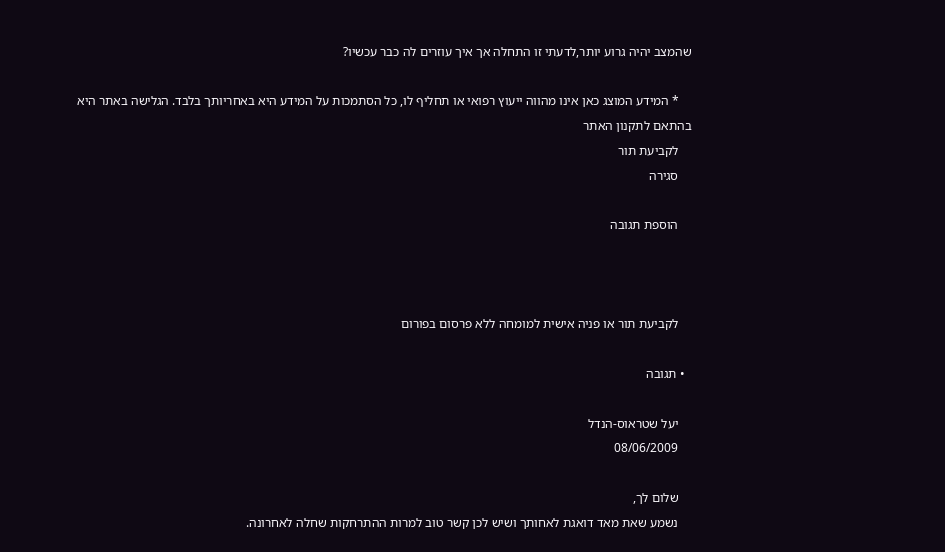שהמצב יהיה גרוע יותר,לדעתי זו התחלה אך איך עוזרים לה כבר עכשיו?

    * המידע המוצג כאן אינו מהווה ייעוץ רפואי או תחליף לו, כל הסתמכות על המידע היא באחריותך בלבד. הגלישה באתר היא בהתאם לתקנון האתר
    לקביעת תור
    סגירה

    הוספת תגובה



    לקביעת תור או פניה אישית למומחה ללא פרסום בפורום

  • תגובה

    יעל שטראוס-הנדל
    08/06/2009

    שלום לך,
    נשמע שאת מאד דואגת לאחותך ושיש לכן קשר טוב למרות ההתרחקות שחלה לאחרונה.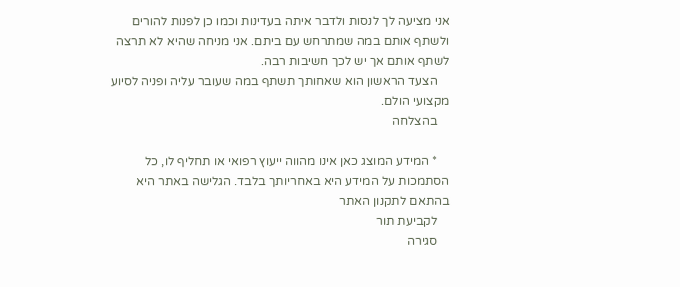אני מציעה לך לנסות ולדבר איתה בעדינות וכמו כן לפנות להורים ולשתף אותם במה שמתרחש עם ביתם. אני מניחה שהיא לא תרצה לשתף אותם אך יש לכך חשיבות רבה.
    הצעד הראשון הוא שאחותך תשתף במה שעובר עליה ופניה לסיוע מקצועי הולם.
    בהצלחה

    * המידע המוצג כאן אינו מהווה ייעוץ רפואי או תחליף לו, כל הסתמכות על המידע היא באחריותך בלבד. הגלישה באתר היא בהתאם לתקנון האתר
    לקביעת תור
    סגירה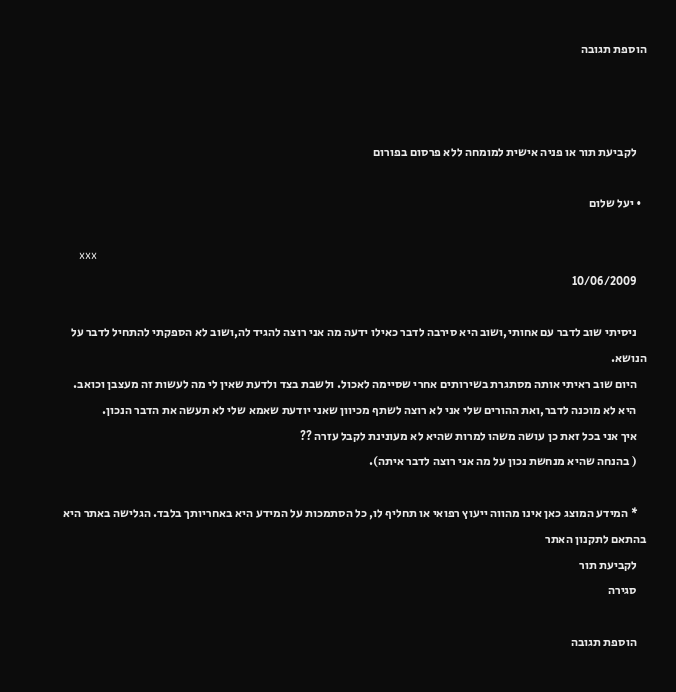הוספת תגובה



    לקביעת תור או פניה אישית למומחה ללא פרסום בפורום

  • יעל שלום

    xxx
    10/06/2009

    ניסיתי שוב לדבר עם אחותי,ושוב היא סירבה לדבר כאילו ידעה מה אני רוצה להגיד לה,ושוב לא הספקתי להתחיל לדבר על הנושא.
    היום שוב ראיתי אותה מסתגרת בשירותים אחרי שסיימה לאכול. ולשבת בצד ולדעת שאין לי מה לעשות זה מעצבן וכואב.
    היא לא מוכנה לדבר,ואת ההורים שלי אני לא רוצה לשתף מכיוון שאני יודעת שאמא שלי לא תעשה את הדבר הנכון.
    איך אני בכל זאת כן עושה משהו למרות שהיא לא מעונינת לקבל עזרה ??
    ( בהנחה שהיא מנחשת נכון על מה אני רוצה לדבר איתה).

    * המידע המוצג כאן אינו מהווה ייעוץ רפואי או תחליף לו, כל הסתמכות על המידע היא באחריותך בלבד. הגלישה באתר היא בהתאם לתקנון האתר
    לקביעת תור
    סגירה

    הוספת תגובה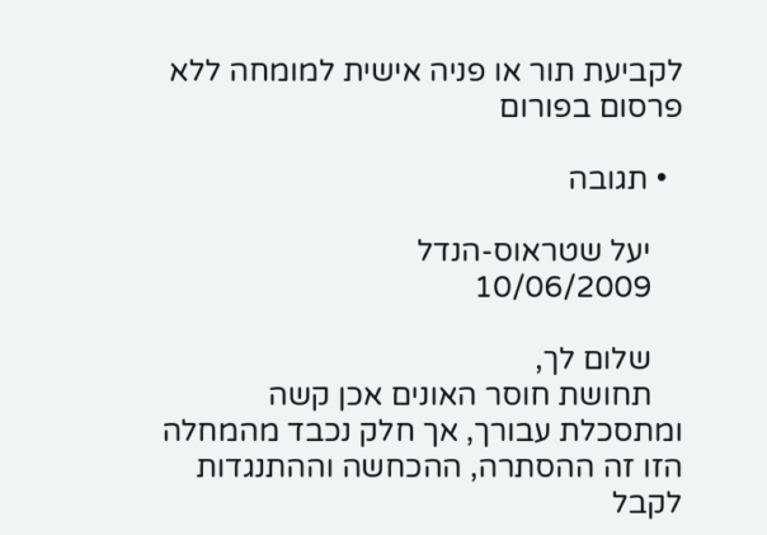לקביעת תור או פניה אישית למומחה ללא פרסום בפורום

  • תגובה

    יעל שטראוס-הנדל
    10/06/2009

    שלום לך,
    תחושת חוסר האונים אכן קשה ומתסכלת עבורך, אך חלק נכבד מהמחלה הזו זה ההסתרה, ההכחשה וההתנגדות לקבל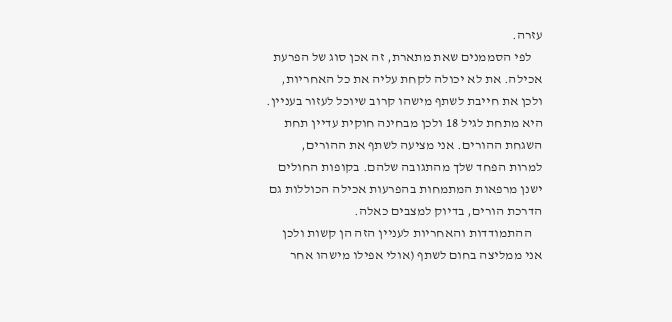עזרה.
    לפי הסממנים שאת מתארת, זה אכן סוג של הפרעת אכילה. את לא יכולה לקחת עליה את כל האחריות, ולכן את חייבת לשתף מישהו קרוב שיוכל לעזור בעניין. היא מתחת לגיל 18 ולכן מבחינה חוקית עדיין תחת השגחת ההורים. אני מציעה לשתף את ההורים, למרות הפחד שלך מהתגובה שלהם. בקופות החולים ישנן מרפאות המתמחות בהפרעות אכילה הכוללות גם הדרכת הורים, בדיוק למצבים כאלה.
    ההתמודדות והאחריות לעניין הזה הן קשות ולכן אני ממליצה בחום לשתף (אולי אפילו מישהו אחר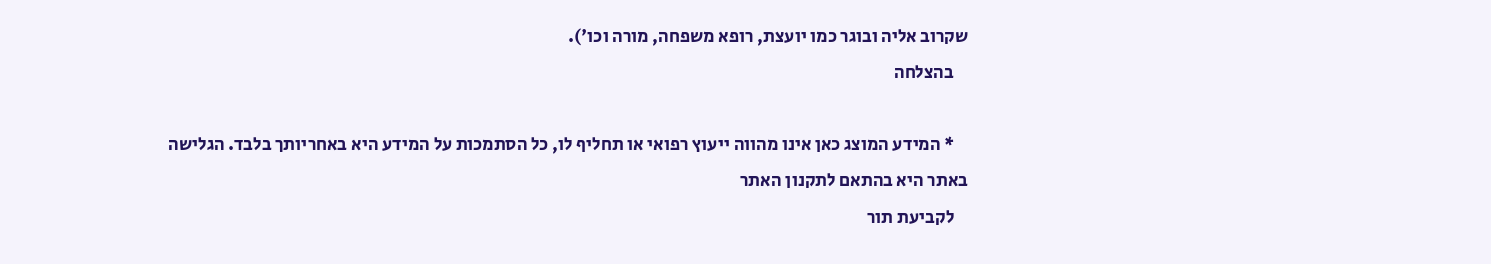שקרוב אליה ובוגר כמו יועצת, רופא משפחה, מורה וכו').
    בהצלחה

    * המידע המוצג כאן אינו מהווה ייעוץ רפואי או תחליף לו, כל הסתמכות על המידע היא באחריותך בלבד. הגלישה באתר היא בהתאם לתקנון האתר
    לקביעת תור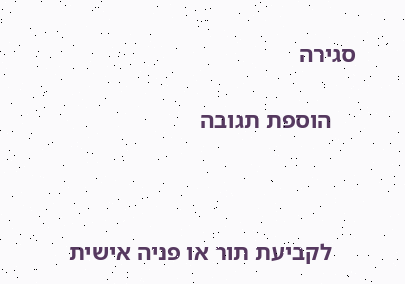סגירה

    הוספת תגובה



    לקביעת תור או פניה אישית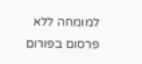למומחה ללא פרסום בפורום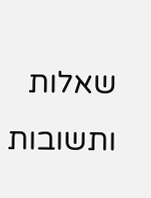שאלות ותשובות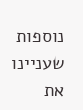נוספות שעניינו את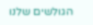הגולשים שלנו